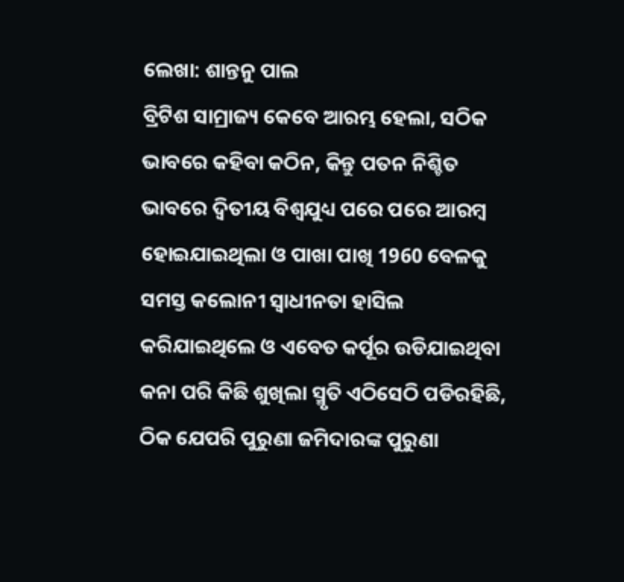ଲେଖା: ଶାନ୍ତନୁ ପାଲ
ବ୍ରିଟିଶ ସାମ୍ରାଜ୍ୟ କେବେ ଆରମ୍ଭ ହେଲା, ସଠିକ ଭାବରେ କହିବା କଠିନ, କିନ୍ତୁ ପତନ ନିଶ୍ଚିତ ଭାବରେ ଦ୍ବିତୀୟ ବିଶ୍ୱଯୁଧ୍ୟ ପରେ ପରେ ଆରମ୍ବ ହୋଇଯାଇଥିଲା ଓ ପାଖା ପାଖି 1960 ବେଳକୁ ସମସ୍ତ କଲୋନୀ ସ୍ୱାଧୀନତା ହାସିଲ କରିଯାଇଥିଲେ ଓ ଏବେତ କର୍ପୂର ଉଡିଯାଇଥିବା କନା ପରି କିଛି ଶୁଖିଲା ସ୍ମୃତି ଏଠିସେଠି ପଡିରହିଛି, ଠିକ ଯେପରି ପୁରୁଣା ଜମିଦାରଙ୍କ ପୁରୁଣା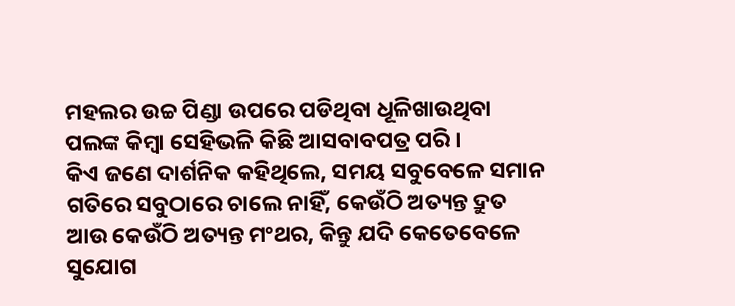ମହଲର ଉଚ୍ଚ ପିଣ୍ଡା ଉପରେ ପଡିଥିବା ଧୂଳିଖାଉଥିବା ପଲଙ୍କ କିମ୍ବା ସେହିଭଳି କିଛି ଆସବାବପତ୍ର ପରି ।
କିଏ ଜଣେ ଦାର୍ଶନିକ କହିଥିଲେ, ସମୟ ସବୁବେଳେ ସମାନ ଗତିରେ ସବୁଠାରେ ଚାଲେ ନାହିଁ, କେଉଁଠି ଅତ୍ୟନ୍ତ ଦ୍ରୁତ ଆଉ କେଉଁଠି ଅତ୍ୟନ୍ତ ମଂଥର, କିନ୍ତୁ ଯଦି କେତେବେଳେ ସୁଯୋଗ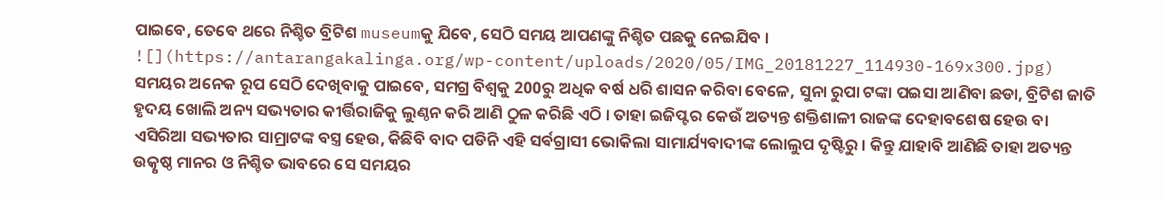ପାଇବେ, ତେବେ ଥରେ ନିଶ୍ଚିତ ବ୍ରିଟିଶ museumକୁ ଯିବେ, ସେଠି ସମୟ ଆପଣଙ୍କୁ ନିଶ୍ଚିତ ପଛକୁ ନେଇଯିବ ।
![](https://antarangakalinga.org/wp-content/uploads/2020/05/IMG_20181227_114930-169x300.jpg)
ସମୟର ଅନେକ ରୂପ ସେଠି ଦେଖିବାକୁ ପାଇବେ, ସମଗ୍ର ବିଶ୍ୱକୁ 200ରୁ ଅଧିକ ବର୍ଷ ଧରି ଶାସନ କରିବା ବେଳେ, ସୁନା ରୁପା ଟଙ୍କା ପଇସା ଆଣିବା ଛଡା, ବ୍ରିଟିଶ ଜାତି ହୃଦୟ ଖୋଲି ଅନ୍ୟ ସଭ୍ୟତାର କୀର୍ତ୍ତିରାଜିକୁ ଲୁଣ୍ଠନ କରି ଆଣି ଠୁଳ କରିଛି ଏଠି । ତାହା ଇଜିପ୍ଟର କେଉଁ ଅତ୍ୟନ୍ତ ଶକ୍ତିଶାଳୀ ରାଜଙ୍କ ଦେହାବଶେଷ ହେଉ ବା ଏସିରିଆ ସଭ୍ୟତାର ସାମ୍ରାଟଙ୍କ ବସ୍ତ୍ର ହେଉ, କିଛିବି ବାଦ ପଡିନି ଏହି ସର୍ଵଗ୍ରାସୀ ଭୋକିଲା ସାମାର୍ଯ୍ୟବାଦୀଙ୍କ ଲୋଲୁପ ଦୃଷ୍ଟିରୁ । କିନ୍ତୁ ଯାହାବି ଆଣିଛି ତାହା ଅତ୍ୟନ୍ତ ଉତ୍କୃଷ୍ଠ ମାନର ଓ ନିଶ୍ଚିତ ଭାବରେ ସେ ସମୟର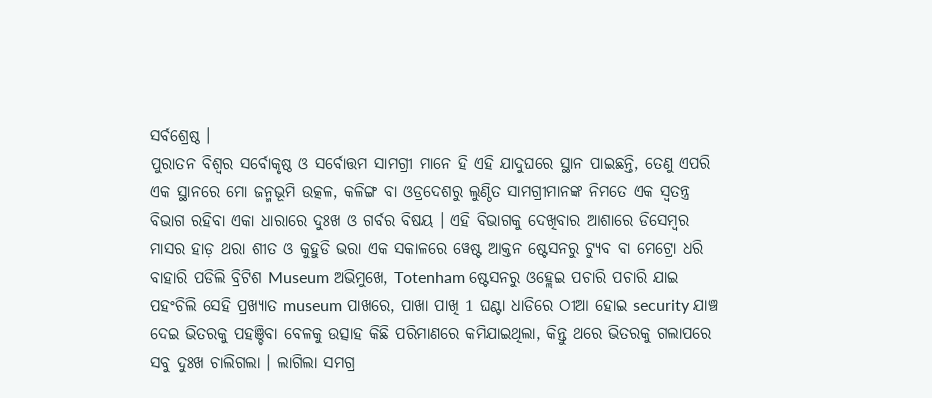ସର୍ବଶ୍ରେଷ୍ଠ ।
ପୁରାତନ ବିଶ୍ୱର ସର୍ବୋକୃଷ୍ଠ ଓ ସର୍ବୋତ୍ତମ ସାମଗ୍ରୀ ମାନେ ହି ଏହି ଯାଦୁଘରେ ସ୍ଥାନ ପାଇଛନ୍ତି, ତେଣୁ ଏପରି ଏକ ସ୍ଥାନରେ ମୋ ଜନ୍ମଭୂମି ଉତ୍କଳ, କଳିଙ୍ଗ ବା ଓଡ୍ରଦେଶରୁ ଲୁଣ୍ଠିତ ସାମଗ୍ରୀମାନଙ୍କ ନିମତେ ଏକ ସ୍ୱତନ୍ତ୍ର ବିଭାଗ ରହିବା ଏକା ଧାରାରେ ଦୁଃଖ ଓ ଗର୍ବର ବିଷୟ । ଏହି ବିଭାଗକୁ ଦେଖିବାର ଆଶାରେ ଡିସେମ୍ବର ମାସର ହାଡ଼ ଥରା ଶୀତ ଓ କୁହୁଡି ଭରା ଏକ ସକାଳରେ ୱେଷ୍ଟ ଆକ୍ତନ ଷ୍ଟେସନରୁ ଟ୍ୟୁବ ବା ମେଟ୍ରୋ ଧରି ବାହାରି ପଡିଲି ବ୍ରିଟିଶ Museum ଅଭିମୁଖେ, Totenham ଷ୍ଟେସନରୁ ଓହ୍ଲେଇ ପଚାରି ପଚାରି ଯାଇ ପହଂଚିଲି ସେହି ପ୍ରଖ୍ୟାତ museum ପାଖରେ, ପାଖା ପାଖି 1 ଘଣ୍ଟା ଧାଡିରେ ଠୀଆ ହୋଇ security ଯାଞ୍ଚ ଦେଇ ଭିତରକୁ ପହଞ୍ଚିବା ବେଳକୁ ଉତ୍ସାହ କିଛି ପରିମାଣରେ କମିଯାଇଥିଲା, କିନ୍ତୁ ଥରେ ଭିତରକୁ ଗଲାପରେ ସବୁ ଦୁଃଖ ଚାଲିଗଲା । ଲାଗିଲା ସମଗ୍ର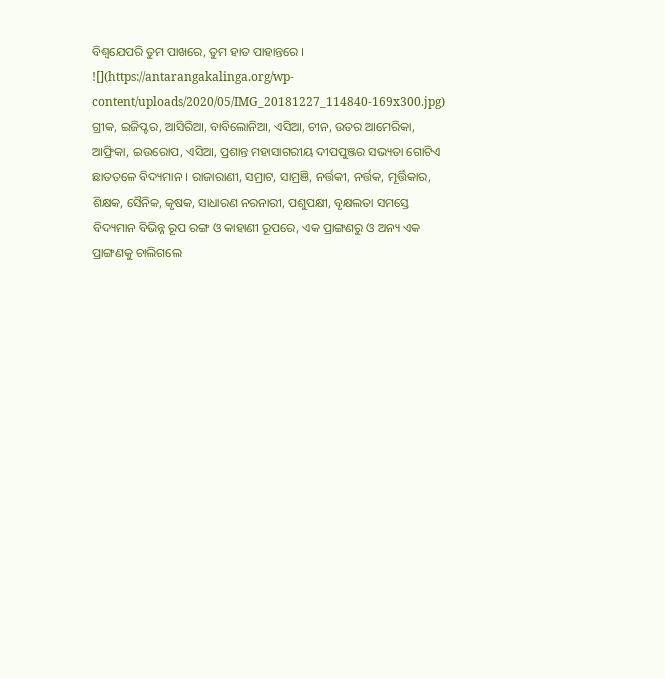ବିଶ୍ୱଯେପରି ତୁମ ପାଖରେ, ତୁମ ହାତ ପାହାନ୍ତରେ ।
![](https://antarangakalinga.org/wp-content/uploads/2020/05/IMG_20181227_114840-169x300.jpg)
ଗ୍ରୀକ, ଇଜିପ୍ଟର, ଆସିରିଆ, ବାବିଲୋନିଆ, ଏସିଆ, ଚୀନ, ଉତର ଆମେରିକା, ଆଫ୍ରିକା, ଇଉରୋପ, ଏସିଆ, ପ୍ରଶାନ୍ତ ମହାସାଗରୀୟ ଦୀପପୁଞ୍ଜର ସଭ୍ୟତା ଗୋଟିଏ ଛାତତଳେ ବିଦ୍ୟମାନ । ରାଜାରାଣୀ, ସମ୍ରାଟ, ସାମ୍ରଞି, ନର୍ତ୍ତକୀ, ନର୍ତ୍ତକ, ମୂର୍ତ୍ତିକାର, ଶିକ୍ଷକ, ସୈନିକ, କୃଷକ, ସାଧାରଣ ନରନାରୀ, ପଶୁପକ୍ଷୀ, ବୃକ୍ଷଲତା ସମସ୍ତେ ବିଦ୍ୟମାନ ବିଭିନ୍ନ ରୂପ ରଙ୍ଗ ଓ କାହାଣୀ ରୂପରେ, ଏକ ପ୍ରାଙ୍ଗଣରୁ ଓ ଅନ୍ୟ ଏକ ପ୍ରାଙ୍ଗଣକୁ ଚାଲିଗଲେ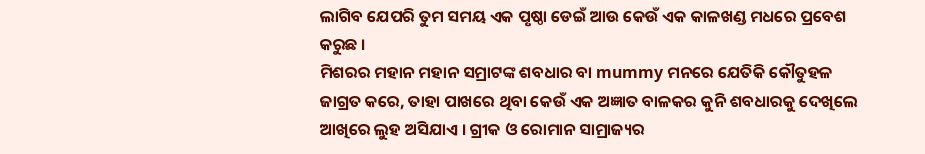ଲାଗିବ ଯେପରି ତୁମ ସମୟ ଏକ ପୃଷ୍ଠା ଡେଇଁ ଆଉ କେଉଁ ଏକ କାଳଖଣ୍ଡ ମଧରେ ପ୍ରବେଶ କରୁଛ ।
ମିଶରର ମହାନ ମହାନ ସମ୍ରାଟଙ୍କ ଶବଧାର ବା mummy ମନରେ ଯେତିକି କୌତୁହଳ ଜାଗ୍ରତ କରେ, ତାହା ପାଖରେ ଥିବା କେଉଁ ଏକ ଅଜ୍ଞାତ ବାଳକର କୁନି ଶବଧାରକୁ ଦେଖିଲେ ଆଖିରେ ଲୁହ ଅସିଯାଏ । ଗ୍ରୀକ ଓ ରୋମାନ ସାମ୍ରାଜ୍ୟର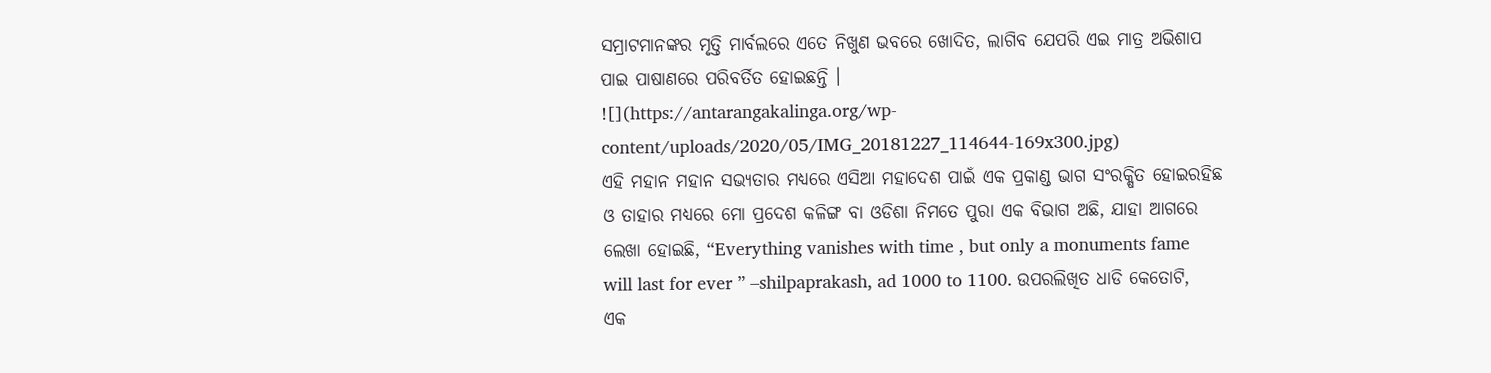ସମ୍ରାଟମାନଙ୍କର ମୃତ୍ତି ମାର୍ବଲରେ ଏତେ ନିଖୁଣ ଭବରେ ଖୋଦିତ, ଲାଗିବ ଯେପରି ଏଇ ମାତ୍ର ଅଭିଶାପ ପାଇ ପାଷାଣରେ ପରିବର୍ତିତ ହୋଇଛନ୍ତି ।
![](https://antarangakalinga.org/wp-content/uploads/2020/05/IMG_20181227_114644-169x300.jpg)
ଏହି ମହାନ ମହାନ ସଭ୍ୟତାର ମଧ୍ୟରେ ଏସିଆ ମହାଦେଶ ପାଇଁ ଏକ ପ୍ରକାଣ୍ଡ ଭାଗ ସଂରକ୍ଷିତ ହୋଇରହିଛ ଓ ତାହାର ମଧ୍ୟରେ ମୋ ପ୍ରଦେଶ କଳିଙ୍ଗ ବା ଓଡିଶା ନିମତେ ପୁରା ଏକ ବିଭାଗ ଅଛି, ଯାହା ଆଗରେ ଲେଖା ହୋଇଛି, “Everything vanishes with time , but only a monuments fame will last for ever ” –shilpaprakash, ad 1000 to 1100. ଉପରଲିଖିତ ଧାଡି କେତୋଟି, ଏକ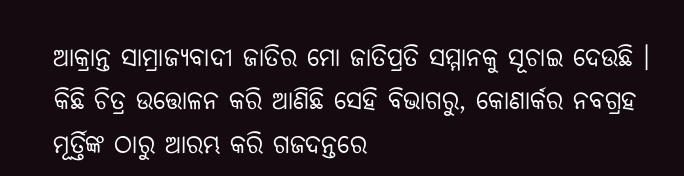ଆକ୍ରାନ୍ତ ସାମ୍ରାଜ୍ୟବାଦୀ ଜାତିର ମୋ ଜାତିପ୍ରତି ସମ୍ମାନକୁ ସୂଚାଇ ଦେଉଛି ।
କିଛି ଚିତ୍ର ଉତ୍ତୋଳନ କରି ଆଣିଛି ସେହି ବିଭାଗରୁ, କୋଣାର୍କର ନବଗ୍ରହ ମୂର୍ତ୍ତିଙ୍କ ଠାରୁ ଆରମ୍ଭ କରି ଗଜଦନ୍ତରେ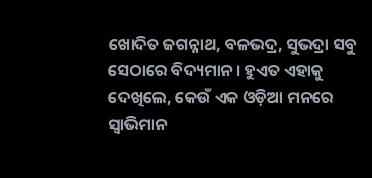ଖୋଦିତ ଜଗନ୍ନାଥ, ବଳଭଦ୍ର, ସୁଭଦ୍ରା ସବୁ ସେଠାରେ ବିଦ୍ୟମାନ । ହୁଏତ ଏହାକୁ ଦେଖିଲେ, କେଉଁ ଏକ ଓଡ଼ିଆ ମନରେ ସ୍ୱାଭିମାନ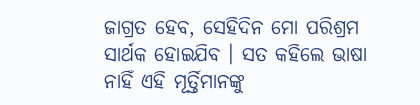ଜାଗ୍ରତ ହେବ, ସେହିଦିନ ମୋ ପରିଶ୍ରମ ସାର୍ଥକ ହୋଇଯିବ । ସତ କହିଲେ ଭାଷା ନାହିଁ ଏହି ମୂର୍ତ୍ତିମାନଙ୍କୁ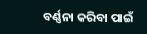ବର୍ଣ୍ଣନା କରିବା ପାଇଁ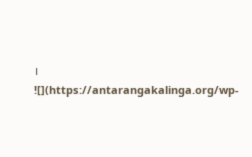।
![](https://antarangakalinga.org/wp-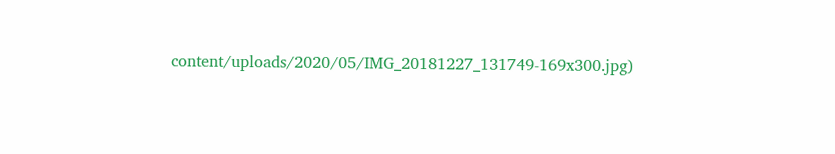content/uploads/2020/05/IMG_20181227_131749-169x300.jpg)